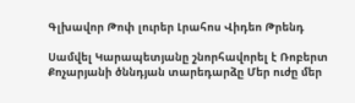Գլխավոր Թոփ լուրեր Լրահոս Վիդեո Թրենդ

Սամվել Կարապետյանը շնորհավորել է Ռոբերտ Քոչարյանի ծննդյան տարեդարձը Մեր ուժը մեր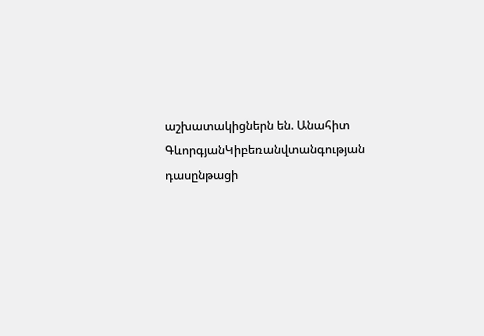աշխատակիցներն են. Անահիտ ԳևորգյանԿիբեռանվտանգության դասընթացի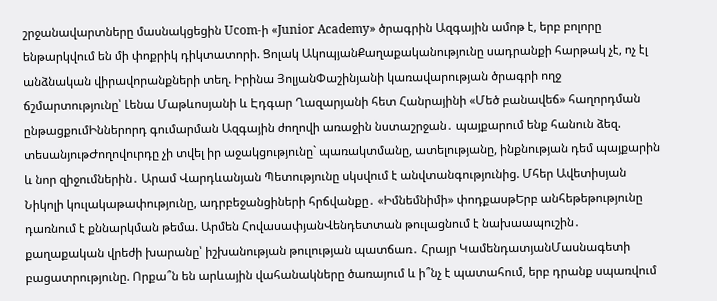շրջանավարտները մասնակցեցին Ucom-ի «Junior Academy» ծրագրին Ազգային ամոթ է, երբ բոլորը ենթարկվում են մի փոքրիկ դիկտատորի. Ցոլակ ԱկոպյանՔաղաքականությունը սադրանքի հարթակ չէ, ոչ էլ անձնական վիրավորանքների տեղ. Իրինա ՅոլյանՓաշինյանի կառավարության ծրագրի ողջ ճշմարտությունը՝ Լենա Մաթևոսյանի և Էդգար Ղազարյանի հետ Հանրայինի «Մեծ բանավեճ» հաղորդման ընթացքումԻններորդ գումարման Ազգային ժողովի առաջին նստաշրջան․ պայքարում ենք հանուն ձեզ. տեսանյութԺողովուրդը չի տվել իր աջակցությունը` պառակտմանը, ատելությանը, ինքնության դեմ պայքարին և նոր զիջումներին․ Արամ Վարդևանյան Պետությունը սկսվում է անվտանգությունից. Մհեր Ավետիսյան Նիկոլի կուլակաթափությունը, ադրբեջանցիների հրճվանքը․ «Իմնեմնիմի» փոդքասթԵրբ անհեթեթությունը դառնում է քննարկման թեմա. Արմեն ՀովասափյանՎենդետտան թուլացնում է նախաապուշին․ քաղաքական վրեժի խարանը՝ իշխանության թուլության պատճառ․ Հրայր ԿամենդատյանՄասնագետի բացատրությունը. Որքա՞ն են արևային վահանակները ծառայում և ի՞նչ է պատահում, երբ դրանք սպառվում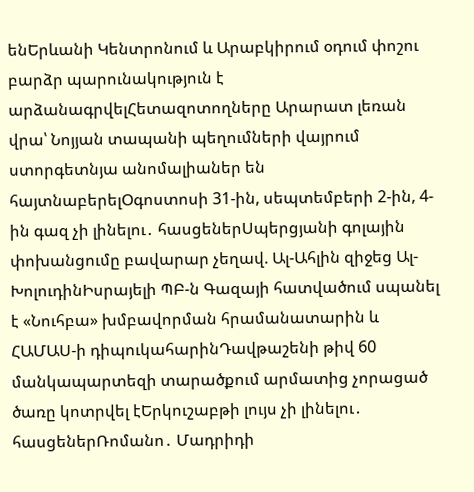ենԵրևանի Կենտրոնում և Արաբկիրում օդում փոշու բարձր պարունակություն է արձանագրվելՀետազոտողները Արարատ լեռան վրա՝ Նոյյան տապանի պեղումների վայրում ստորգետնյա անոմալիաներ են հայտնաբերելՕգոստոսի 31-ին, սեպտեմբերի 2-ին, 4-ին գազ չի լինելու․ հասցեներՍպերցյանի գոլային փոխանցումը բավարար չեղավ. Ալ-Ահլին զիջեց Ալ-ԽոլուդինԻսրայելի ՊԲ-ն Գազայի հատվածում սպանել է «Նուհբա» խմբավորման հրամանատարին և ՀԱՄԱՍ-ի դիպուկահարինԴավթաշենի թիվ 60 մանկապարտեզի տարածքում արմատից չորացած ծառը կոտրվել էԵրկուշաբթի լույս չի լինելու․ հասցեներՌոմանո․ Մադրիդի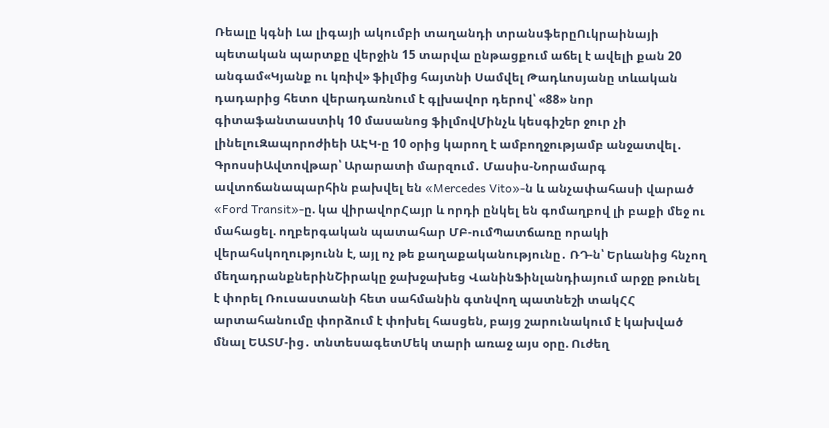Ռեալը կգնի Լա լիգայի ակումբի տաղանդի տրանսֆերըՈւկրաինայի պետական պարտքը վերջին 15 տարվա ընթացքում աճել է ավելի քան 20 անգամ«Կյանք ու կռիվ» ֆիլմից հայտնի Սամվել Թադևոսյանը տևական դադարից հետո վերադառնում է գլխավոր դերով՝ «88» նոր գիտաֆանտաստիկ 10 մասանոց ֆիլմովՄինչև կեսգիշեր ջուր չի լինելուԶապորոժիեի ԱԷԿ-ը 10 օրից կարող է ամբողջությամբ անջատվել․ ԳրոսսիԱվտովթար՝ Արարատի մարզում․ Մասիս-Նորամարգ ավտոճանապարհին բախվել են «Mercedes Vito»-ն և անչափահասի վարած «Ford Transit»-ը. կա վիրավորՀայր և որդի ընկել են գոմաղբով լի բաքի մեջ ու մահացել. ողբերգական պատահար ՄԲ-ումՊատճառը որակի վերահսկողությունն է, այլ ոչ թե քաղաքականությունը․ ՌԴ-ն՝ Երևանից հնչող մեղադրանքներինՇիրակը ջախջախեց ՎանինՖինլանդիայում արջը թունել է փորել Ռուսաստանի հետ սահմանին գտնվող պատնեշի տակՀՀ արտահանումը փորձում է փոխել հասցեն, բայց շարունակում է կախված մնալ ԵԱՏՄ-ից․ տնտեսագետՄեկ տարի առաջ այս օրը. Ուժեղ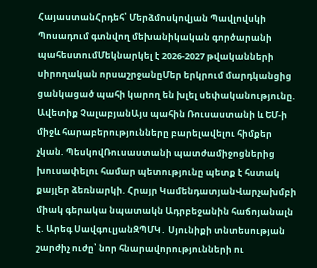ՀայաստանՀրդեհ՝ Մերձմոսկովյան Պավլովսկի Պոսադում գտնվող մեխանիկական գործարանի պահեստումՄեկնարկել է 2026-2027 թվականների սիրողական որսաշրջանըՄեր երկրում մարդկանցից ցանկացած պահի կարող են խլել սեփականությունը. Ավետիք ՉալաբյանԱյս պահին Ռուսաստանի և ԵՄ-ի միջև հարաբերությունները բարելավելու հիմքեր չկան. ՊեսկովՌուսաստանի պատժամիջոցներից խուսափելու համար պետությունը պետք է հստակ քայլեր ձեռնարկի. Հրայր ԿամենդատյանՎարչախմբի միակ գերակա նպատակն Ադրբեջանին հաճոյանալն է. Արեգ ՍավգուլյանԶՊՄԿ․ Սյունիքի տնտեսության շարժիչ ուժը՝ նոր հնարավորությունների ու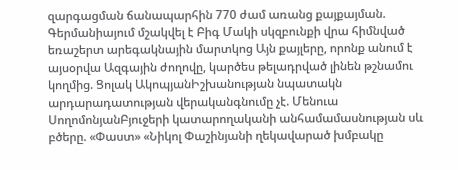զարգացման ճանապարհին 770 ժամ առանց քայքայման. Գերմանիայում մշակվել է Բիգ Մակի սկզբունքի վրա հիմնված եռաշերտ արեգակնային մարտկոց Այն քայլերը, որոնք անում է այսօրվա Ազգային ժողովը, կարծես թելադրված լինեն թշնամու կողմից. Ցոլակ ԱկոպյանԻշխանության նպատակն արդարադատության վերականգնումը չէ. Մենուա ՍողոմոնյանԲյուջերի կատարողականի անհամամասնության սև բծերը. «Փաստ» «Նիկոլ Փաշինյանի ղեկավարած խմբակը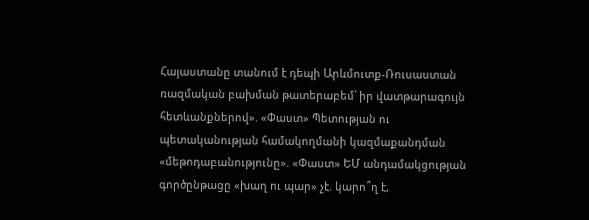Հայաստանը տանում է դեպի Արևմուտք-Ռուսաստան ռազմական բախման թատերաբեմ՝ իր վատթարագույն հետևանքներով». «Փաստ» Պետության ու պետականության համակողմանի կազմաքանդման «մեթոդաբանությունը». «Փաստ» ԵՄ անդամակցության գործընթացը «խաղ ու պար» չէ. կարո՞ղ է,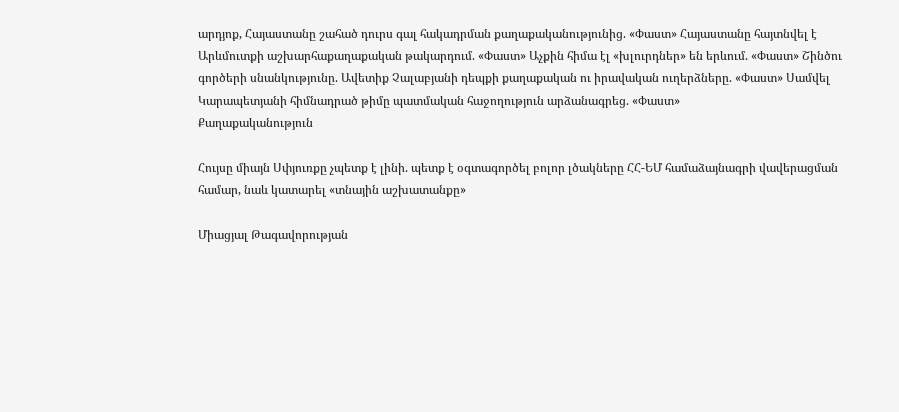արդյոք, Հայաստանը շահած դուրս գալ հակադրման քաղաքականությունից. «Փաստ» Հայաստանը հայտնվել է Արևմուտքի աշխարհաքաղաքական թակարդում. «Փաստ» Աչքին հիմա էլ «խլուրդներ» են երևում. «Փաստ» Շինծու գործերի սնանկությունը. Ավետիք Չալաբյանի դեպքի քաղաքական ու իրավական ուղերձները. «Փաստ» Սամվել Կարապետյանի հիմնադրած թիմը պատմական հաջողություն արձանագրեց. «Փաստ»
Քաղաքականություն

Հույսը միայն Սփյուռքը չպետք է լինի. պետք է օգտագործել բոլոր լծակները ՀՀ-ԵՄ համաձայնագրի վավերացման համար, նաև կատարել «տնային աշխատանքը»

Միացյալ Թագավորության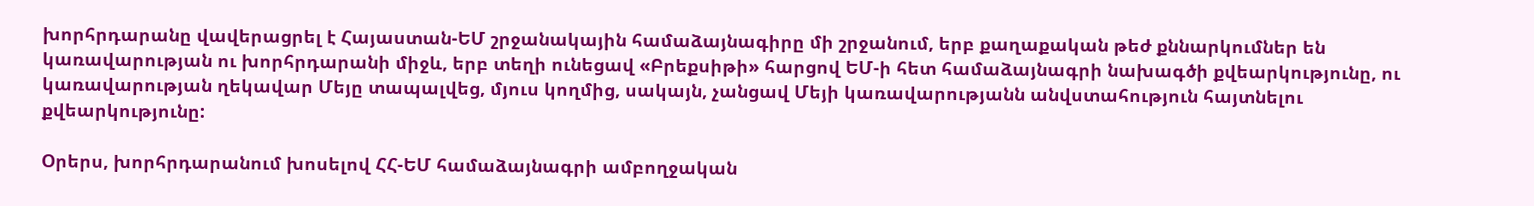խորհրդարանը վավերացրել է Հայաստան-ԵՄ շրջանակային համաձայնագիրը մի շրջանում, երբ քաղաքական թեժ քննարկումներ են կառավարության ու խորհրդարանի միջև, երբ տեղի ունեցավ «Բրեքսիթի» հարցով ԵՄ-ի հետ համաձայնագրի նախագծի քվեարկությունը, ու կառավարության ղեկավար Մեյը տապալվեց, մյուս կողմից, սակայն, չանցավ Մեյի կառավարությանն անվստահություն հայտնելու քվեարկությունը:

Օրերս, խորհրդարանում խոսելով ՀՀ-ԵՄ համաձայնագրի ամբողջական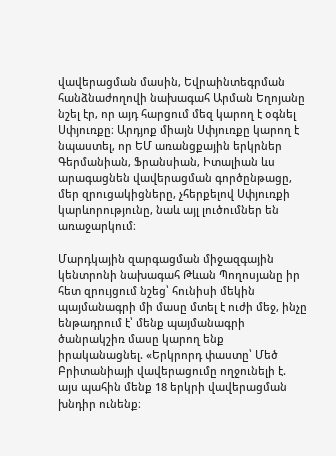վավերացման մասին, Եվրաինտեգրման հանձնաժողովի նախագահ Արման Եղոյանը նշել էր, որ այդ հարցում մեզ կարող է օգնել Սփյուռքը։ Արդյոք միայն Սփյուռքը կարող է նպաստել, որ ԵՄ առանցքային երկրներ Գերմանիան, Ֆրանսիան, Իտալիան ևս արագացնեն վավերացման գործընթացը, մեր զրուցակիցները, չհերքելով Սփյուռքի կարևորությունը, նաև այլ լուծումներ են առաջարկում։

Մարդկային զարգացման միջազգային կենտրոնի նախագահ Թևան Պողոսյանը իր հետ զրույցում նշեց՝ հունիսի մեկին պայմանագրի մի մասը մտել է ուժի մեջ, ինչը ենթադրում է՝ մենք պայմանագրի ծանրակշիռ մասը կարող ենք իրականացնել. «Երկրորդ փաստը՝ Մեծ Բրիտանիայի վավերացումը ողջունելի է. այս պահին մենք 18 երկրի վավերացման խնդիր ունենք։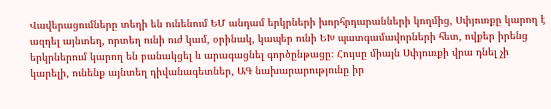Վավերացումները տեղի են ունենում ԵՄ անդամ երկրների խորհրդարանների կողմից, Սփյուռքը կարող է ազդել այնտեղ, որտեղ ունի ուժ կամ, օրինակ, կապեր ունի ԵԽ պատգամավորների հետ, ովքեր իրենց երկրներում կարող են բանակցել և արագացնել գործընթացը։ Հույսը միայն Սփյուռքի վրա դնել չի կարելի, ունենք այնտեղ դիվանագետներ, ԱԳ նախարարությունը իր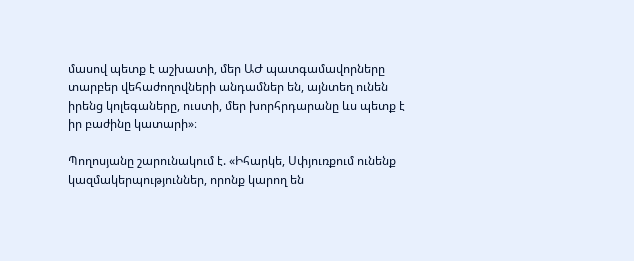մասով պետք է աշխատի, մեր ԱԺ պատգամավորները տարբեր վեհաժողովների անդամներ են, այնտեղ ունեն իրենց կոլեգաները, ուստի, մեր խորհրդարանը ևս պետք է իր բաժինը կատարի»։

Պողոսյանը շարունակում է. «Իհարկե, Սփյուռքում ունենք կազմակերպություններ, որոնք կարող են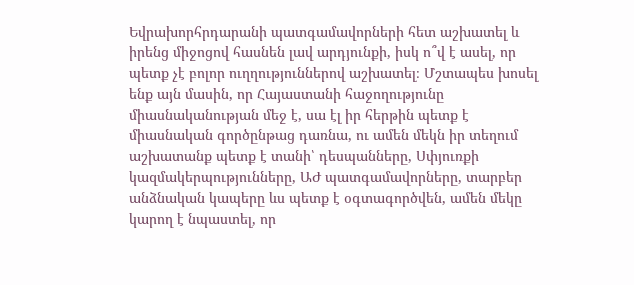Եվրախորհրդարանի պատգամավորների հետ աշխատել և իրենց միջոցով հասնեն լավ արդյունքի, իսկ ո՞վ է ասել, որ պետք չէ բոլոր ուղղություններով աշխատել։ Մշտապես խոսել ենք այն մասին, որ Հայաստանի հաջողությունը միասնականության մեջ է, սա էլ իր հերթին պետք է միասնական գործընթաց դառնա, ու ամեն մեկն իր տեղում աշխատանք պետք է տանի՝ դեսպանները, Սփյուռքի կազմակերպությունները, ԱԺ պատգամավորները, տարբեր անձնական կապերը ևս պետք է օգտագործվեն, ամեն մեկը կարող է նպաստել, որ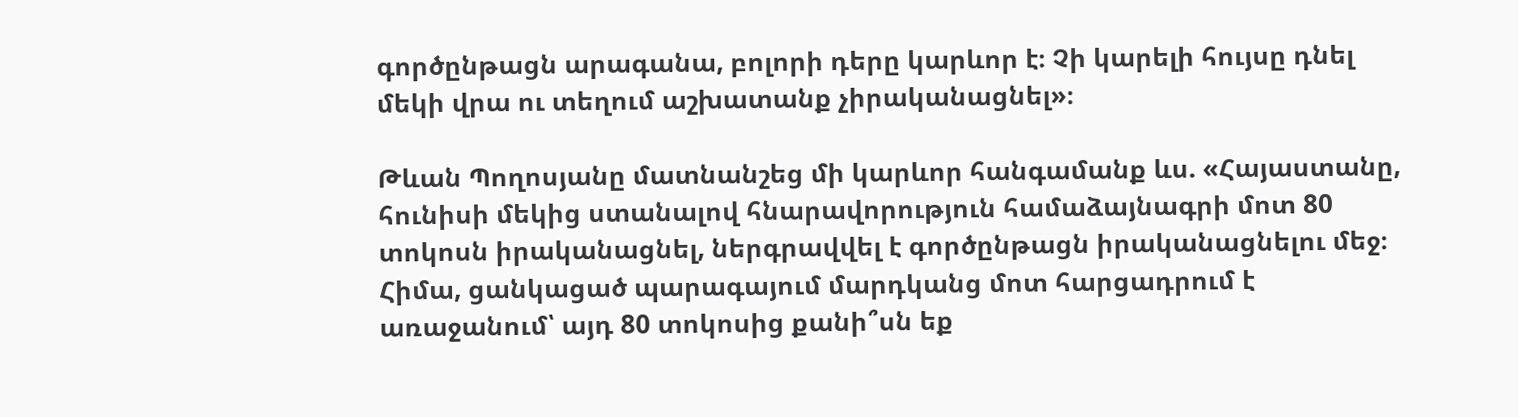գործընթացն արագանա, բոլորի դերը կարևոր է։ Չի կարելի հույսը դնել մեկի վրա ու տեղում աշխատանք չիրականացնել»։

Թևան Պողոսյանը մատնանշեց մի կարևոր հանգամանք ևս. «Հայաստանը, հունիսի մեկից ստանալով հնարավորություն համաձայնագրի մոտ 80 տոկոսն իրականացնել, ներգրավվել է գործընթացն իրականացնելու մեջ։ Հիմա, ցանկացած պարագայում մարդկանց մոտ հարցադրում է առաջանում՝ այդ 80 տոկոսից քանի՞սն եք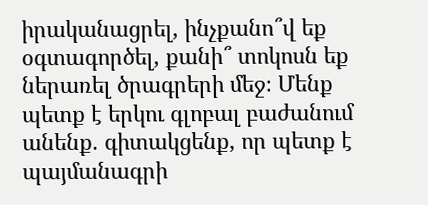իրականացրել, ինչքանո՞վ եք օգտագործել, քանի՞ տոկոսն եք ներառել ծրագրերի մեջ։ Մենք պետք է երկու գլոբալ բաժանում անենք. գիտակցենք, որ պետք է պայմանագրի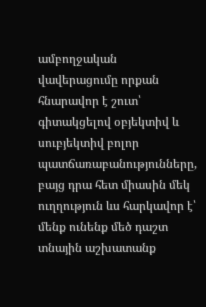ամբողջական վավերացումը որքան հնարավոր է շուտ՝ գիտակցելով օբյեկտիվ և սուբյեկտիվ բոլոր պատճառաբանությունները, բայց դրա հետ միասին մեկ ուղղություն ևս հարկավոր է՝ մենք ունենք մեծ դաշտ տնային աշխատանք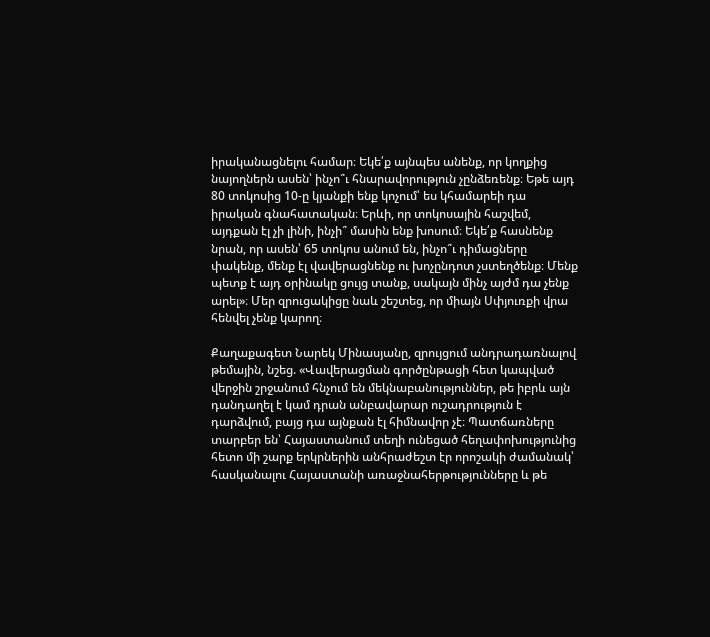իրականացնելու համար։ Եկե՛ք այնպես անենք, որ կողքից նայողներն ասեն՝ ինչո՞ւ հնարավորություն չընձեռենք։ Եթե այդ 80 տոկոսից 10-ը կյանքի ենք կոչում՝ ես կհամարեի դա իրական գնահատական։ Երևի, որ տոկոսային հաշվեմ, այդքան էլ չի լինի, ինչի՞ մասին ենք խոսում։ Եկե՛ք հասնենք նրան, որ ասեն՝ 65 տոկոս անում են, ինչո՞ւ դիմացները փակենք, մենք էլ վավերացնենք ու խոչընդոտ չստեղծենք։ Մենք պետք է այդ օրինակը ցույց տանք, սակայն մինչ այժմ դա չենք արել»։ Մեր զրուցակիցը նաև շեշտեց, որ միայն Սփյուռքի վրա հենվել չենք կարող։

Քաղաքագետ Նարեկ Մինասյանը, զրույցում անդրադառնալով թեմային, նշեց. «Վավերացման գործընթացի հետ կապված վերջին շրջանում հնչում են մեկնաբանություններ, թե իբրև այն դանդաղել է կամ դրան անբավարար ուշադրություն է դարձվում, բայց դա այնքան էլ հիմնավոր չէ։ Պատճառները տարբեր են՝ Հայաստանում տեղի ունեցած հեղափոխությունից հետո մի շարք երկրներին անհրաժեշտ էր որոշակի ժամանակ՝ հասկանալու Հայաստանի առաջնահերթությունները և թե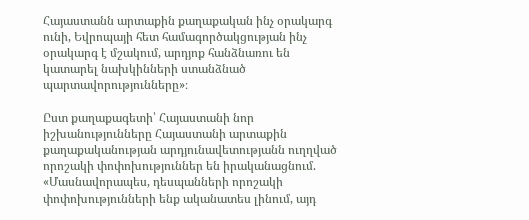Հայաստանն արտաքին քաղաքական ինչ օրակարգ ունի, Եվրոպայի հետ համագործակցության ինչ օրակարգ է մշակում, արդյոք հանձնառու են կատարել նախկինների ստանձնած պարտավորությունները»։

Ըստ քաղաքագետի՝ Հայաստանի նոր իշխանությունները Հայաստանի արտաքին քաղաքականության արդյունավետությանն ուղղված որոշակի փոփոխություններ են իրականացնում. «Մասնավորապես, դեսպանների որոշակի փոփոխությունների ենք ականատես լինում, այդ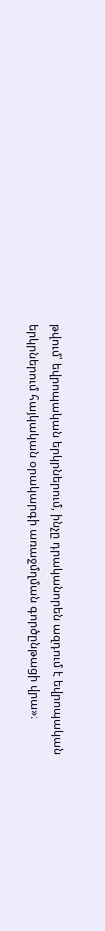թվում՝ եվրոպական երկրներում, ինչը դրականորեն ազդում է եվրոպական երկրներում հայկական օրակարգի առաջմղման գործընթացի վրա»։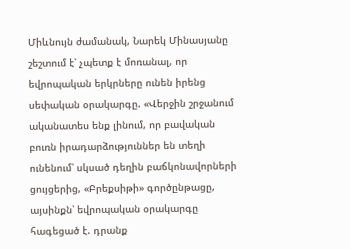Միևնույն ժամանակ, Նարեկ Մինասյանը շեշտում է՝ չպետք է մոռանալ, որ եվրոպական երկրները ունեն իրենց սեփական օրակարգը. «Վերջին շրջանում ականատես ենք լինում, որ բավական բուռն իրադարձություններ են տեղի ունենում՝ սկսած դեղին բաճկոնավորների ցույցերից, «Բրեքսիթի» գործընթացը, այսինքն՝ եվրոպական օրակարգը հագեցած է. դրանք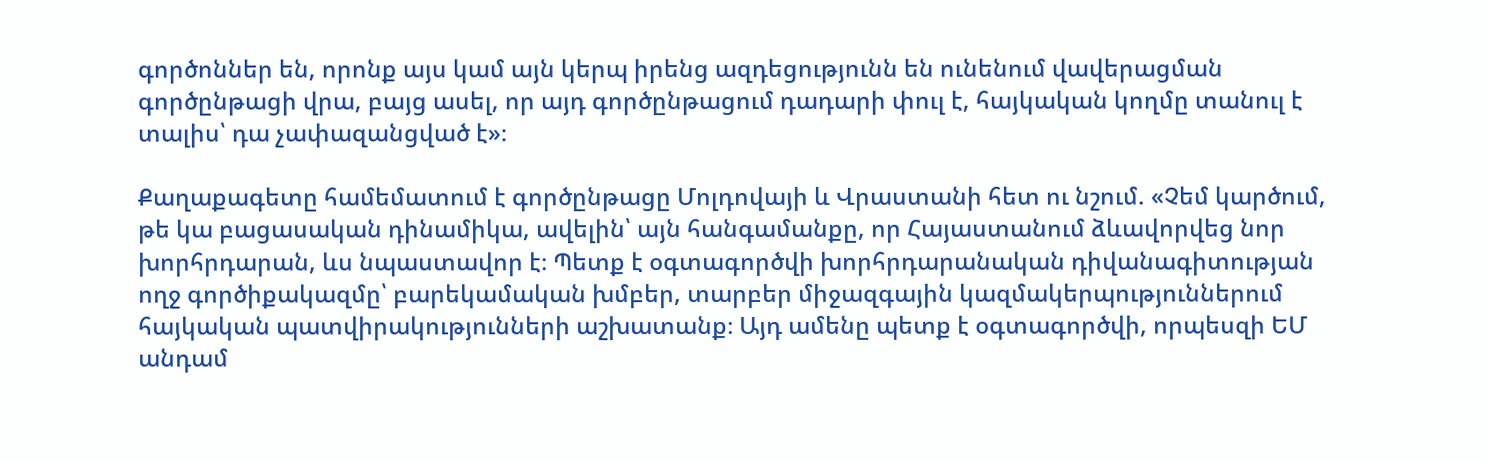գործոններ են, որոնք այս կամ այն կերպ իրենց ազդեցությունն են ունենում վավերացման գործընթացի վրա, բայց ասել, որ այդ գործընթացում դադարի փուլ է, հայկական կողմը տանուլ է տալիս՝ դա չափազանցված է»։

Քաղաքագետը համեմատում է գործընթացը Մոլդովայի և Վրաստանի հետ ու նշում. «Չեմ կարծում, թե կա բացասական դինամիկա, ավելին՝ այն հանգամանքը, որ Հայաստանում ձևավորվեց նոր խորհրդարան, ևս նպաստավոր է։ Պետք է օգտագործվի խորհրդարանական դիվանագիտության ողջ գործիքակազմը՝ բարեկամական խմբեր, տարբեր միջազգային կազմակերպություններում հայկական պատվիրակությունների աշխատանք։ Այդ ամենը պետք է օգտագործվի, որպեսզի ԵՄ անդամ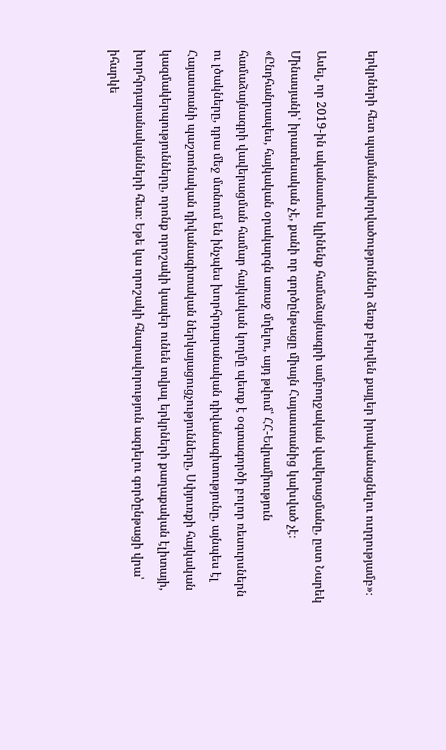երկրների հետ պայմանավորվածություններ ձեռք բերվեն քայլեր իրականացնելու ուղղությամբ»։

Ասել, որ 2019-ին ականատես կլինենք համաձայնագրի ամբողջական վավերացմանը, ըստ Նարեկ Մինասյանի՝ իրատեսական չէ, քանի որ գործընթացը միայն Հայաստանից կախված չէ։ «Ընդհանրապես, հայկական օրակարգն առաջ մղելու, այդ թվում՝ ՀՀ-Եվրամիություն համաձայնագրի վավերացման համար հայկական կողմը պետք է օգտագործի բոլոր ռեսուրսներն ու լծակները, դրա մեջ մտնում են ինչպես խորհրդարանական դիվանագիտությունը, այնպես էլ Հայաստանի պաշտոնական դիվանագիտական ներկայացուցչությունները, Սփյուռքի հայկական կազմակերպությունները, որոնք որոշակի կապեր ունեն տվյալ երկրների քաղաքական էլիտայի, խորհրդարանականների հետ։ Եթե կա որոշակի հնարավորություն ազդելու գործընթացի վրա՝ իհարկե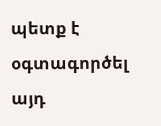պետք է օգտագործել այդ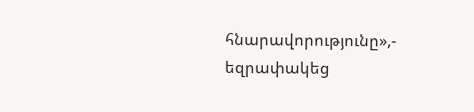հնարավորությունը»,- եզրափակեց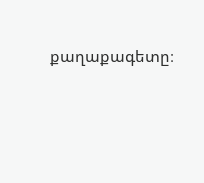քաղաքագետը։